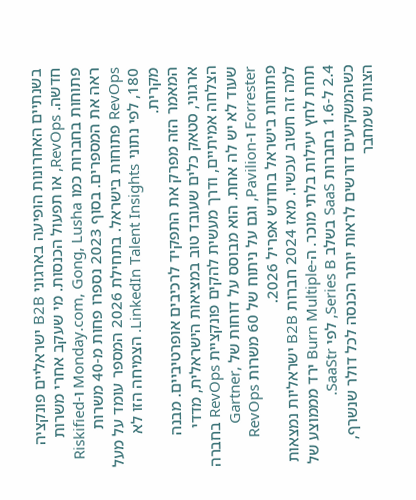בשנתיים האחרונות הופיעה בארגוני B2B ישראליים פונקציה חדשה. RevOps, או תפעול הכנסות. מי שעקב אחרי משרות פתוחות בחברות כמו Monday.com, Gong, Lusha ו-Riskified ראה את המספרים. בסוף 2023 נספרו פחות מ-40 משרות RevOps פתוחות בישראל. בתחילת 2026 המספר עומד על מעל 180, לפי נתוני LinkedIn Talent Insights. הצמיחה הזו לא מקרית.
המאמר הזה מפרק את התפקיד לרכיבים אופרטיביים. מבנה ארגוני, סטאק כלים שעובד טוב במציאות הישראלית, מדדי הצלחה אמיתיים, ודרך מעשית להקים פונקציית RevOps בחברה שעוד לא יש לה אחת. הוא מבוסס על דוחות של Gartner, Forrester ו-Pavilion, וגם על ניתוח של 60 משרות RevOps פתוחות בישראל בחודש אפריל 2026.
למה זה חשוב עכשיו. מאז 2024 חברות B2B ישראליות נמצאות תחת לחץ יעילות בלתי מוכר. ה-Burn Multiple ירד מממוצע של 2.4 ל-1.6 בחברות SaaS בשלב Series B, לפי SaaStr. כשהמשקיעים דורשים לראות יותר הכנסה לכל דולר שנשרף, הצוות שמחבר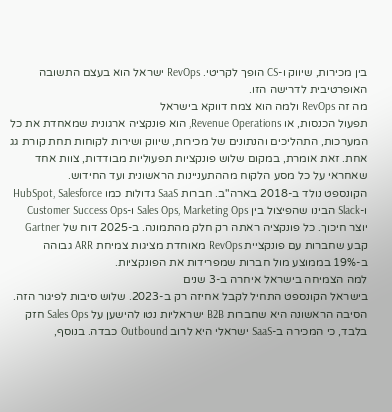בין מכירות, שיווק ו-CS הופך לקריטי. RevOps ישראל הוא בעצם התשובה האופרטיבית לדרישה הזו.
מה זה RevOps ולמה הוא צמח דווקא בישראל
תפעול הכנסות, או Revenue Operations, הוא פונקציה ארגונית שמאחדת את כל המערכות, התהליכים והנתונים של מכירות, שיווק ושירות לקוחות תחת קורת גג אחת. זאת אומרת, במקום שלוש פונקציות תפעוליות מבודדות, צוות אחד שאחראי על כל מסע הלקוח מההתעניינות הראשונית ועד החידוש.
הקונספט נולד ב-2018 בארה"ב. חברות SaaS גדולות כמו HubSpot, Salesforce ו-Slack הבינו שהפיצול בין Sales Ops, Marketing Ops ו-Customer Success Ops יוצר חיכוך. כל פונקציה ראתה רק חלק מהתמונה. ב-2025 דוח של Gartner קבע שחברות עם פונקציית RevOps מאוחדת מציגות צמיחת ARR גבוהה ב-19% בממוצע מול חברות שמפרידות את הפונקציות.
למה הצמיחה בישראל איחרה ב-3 שנים
בישראל הקונספט התחיל לקבל אחיזה רק ב-2023. שלוש סיבות לפיגור הזה. הסיבה הראשונה היא שחברות B2B ישראליות נטו להישען על Sales Ops חזק בלבד, כי המכירה ב-SaaS ישראלי היא לרוב Outbound כבדה. בנוסף,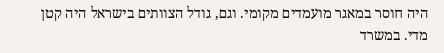היה חוסר במאגר מועמדים מקומי. וגם, גודל הצוותים בישראל היה קטן מדי. במשרד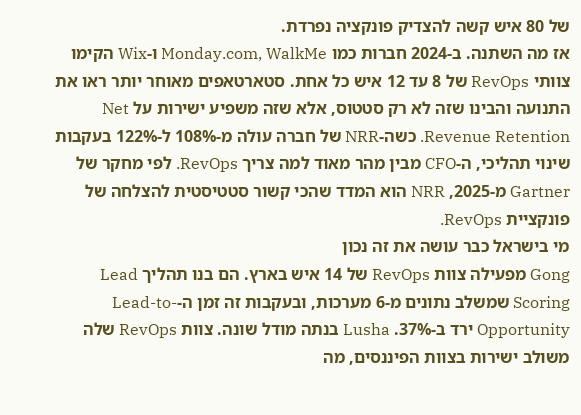של 80 איש קשה להצדיק פונקציה נפרדת.
אז מה השתנה. ב-2024 חברות כמו Monday.com, WalkMe ו-Wix הקימו צוותי RevOps של 8 עד 12 איש כל אחת. סטארטאפים מאוחר יותר ראו את התנועה והבינו שזה לא רק סטטוס, אלא שזה משפיע ישירות על Net Revenue Retention. כשה-NRR של חברה עולה מ-108% ל-122% בעקבות שינוי תהליכי, ה-CFO מבין מהר מאוד למה צריך RevOps. לפי מחקר של Gartner מ-2025, NRR הוא המדד שהכי קשור סטטיסטית להצלחה של פונקציית RevOps.
מי בישראל כבר עושה את זה נכון
Gong מפעילה צוות RevOps של 14 איש בארץ. הם בנו תהליך Lead Scoring שמשלב נתונים מ-6 מערכות, ובעקבות זה זמן ה-Lead-to-Opportunity ירד ב-37%. Lusha בנתה מודל שונה. צוות RevOps שלה משולב ישירות בצוות הפיננסים, מה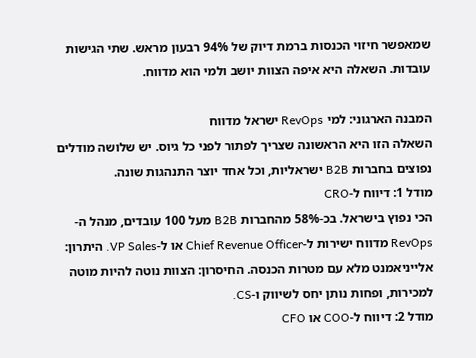שמאפשר חיזוי הכנסות ברמת דיוק של 94% רבעון מראש. שתי הגישות עובדות. השאלה היא איפה הצוות יושב ולמי הוא מדווח.

המבנה הארגוני: למי RevOps ישראל מדווח
השאלה הזו היא הראשונה שצריך לפתור לפני כל גיוס. יש שלושה מודלים נפוצים בחברות B2B ישראליות, וכל אחד יוצר התנהגות שונה.
מודל 1: דיווח ל-CRO
הכי נפוץ בישראל. בכ-58% מהחברות B2B מעל 100 עובדים, מנהל ה-RevOps מדווח ישירות ל-Chief Revenue Officer או ל-VP Sales. היתרון: אלייניאמנט מלא עם מטרות הכנסה. החיסרון: הצוות נוטה להיות מוטה למכירות, ופחות נותן יחס לשיווק ו-CS.
מודל 2: דיווח ל-COO או CFO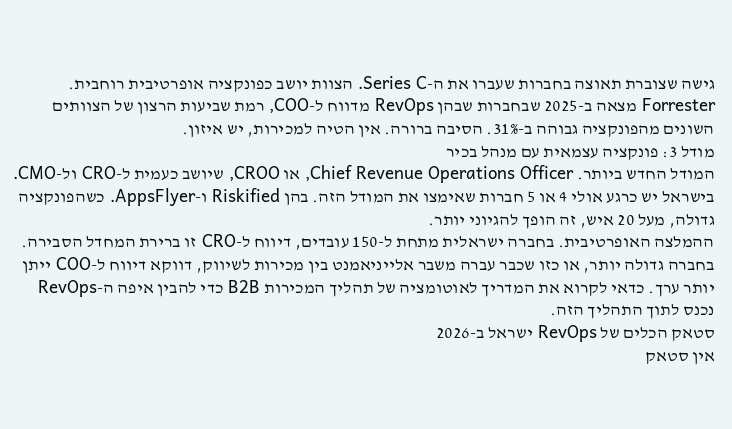גישה שצוברת תאוצה בחברות שעברו את ה-Series C. הצוות יושב כפונקציה אופרטיבית רוחבית. Forrester מצאה ב-2025 שבחברות שבהן RevOps מדווח ל-COO, רמת שביעות הרצון של הצוותים השונים מהפונקציה גבוהה ב-31%. הסיבה ברורה. אין הטיה למכירות, יש איזון.
מודל 3: פונקציה עצמאית עם מנהל בכיר
המודל החדש ביותר. Chief Revenue Operations Officer, או CROO, שיושב כעמית ל-CRO ול-CMO. בישראל יש כרגע אולי 4 או 5 חברות שאימצו את המודל הזה. בהן Riskified ו-AppsFlyer. כשהפונקציה גדולה, מעל 20 איש, זה הופך להגיוני יותר.
ההמלצה האופרטיבית. בחברה ישראלית מתחת ל-150 עובדים, דיווח ל-CRO זו ברירת המחדל הסבירה. בחברה גדולה יותר, או כזו שכבר עברה משבר אלייניאמנט בין מכירות לשיווק, דווקא דיווח ל-COO ייתן יותר ערך. כדאי לקרוא את המדריך לאוטומציה של תהליך המכירות B2B כדי להבין איפה ה-RevOps נכנס לתוך התהליך הזה.
סטאק הכלים של RevOps ישראל ב-2026
אין סטאק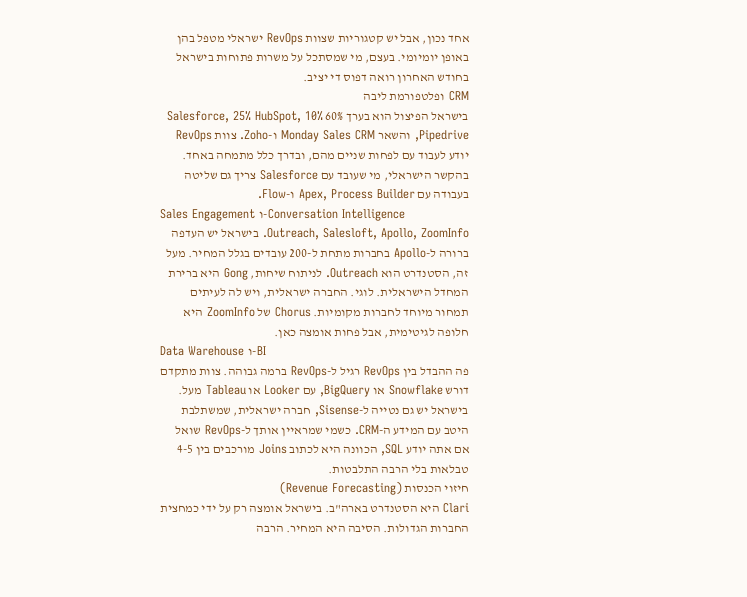אחד נכון, אבל יש קטגוריות שצוות RevOps ישראלי מטפל בהן באופן יומיומי. בעצם, מי שמסתכל על משרות פתוחות בישראל בחודש האחרון רואה דפוס די יציב.
CRM ופלטפורמת ליבה
בישראל הפיצול הוא בערך 60% Salesforce, 25% HubSpot, 10% Pipedrive, והשאר Monday Sales CRM ו-Zoho. צוות RevOps יודע לעבוד עם לפחות שניים מהם, ובדרך כלל מתמחה באחד. בהקשר הישראלי, מי שעובד עם Salesforce צריך גם שליטה בעבודה עם Apex, Process Builder ו-Flow.
Sales Engagement ו-Conversation Intelligence
Outreach, Salesloft, Apollo, ZoomInfo. בישראל יש העדפה ברורה ל-Apollo בחברות מתחת ל-200 עובדים בגלל המחיר. מעל זה, הסטנדרט הוא Outreach. לניתוח שיחות, Gong היא ברירת המחדל הישראלית. לוגי. החברה ישראלית, ויש לה לעיתים תמחור מיוחד לחברות מקומיות. Chorus של ZoomInfo היא חלופה לגיטימית, אבל פחות אומצה כאן.
Data Warehouse ו-BI
פה ההבדל בין RevOps רגיל ל-RevOps ברמה גבוהה. צוות מתקדם דורש Snowflake או BigQuery, עם Looker או Tableau מעל. בישראל יש גם נטייה ל-Sisense, חברה ישראלית, שמשתלבת היטב עם המידע ה-CRM. כשמי שמראיין אותך ל-RevOps שואל אם אתה יודע SQL, הכוונה היא לכתוב Joins מורכבים בין 4-5 טבלאות בלי הרבה התלבטות.
חיזוי הכנסות (Revenue Forecasting)
Clari היא הסטנדרט בארה"ב. בישראל אומצה רק על ידי כמחצית החברות הגדולות. הסיבה היא המחיר. הרבה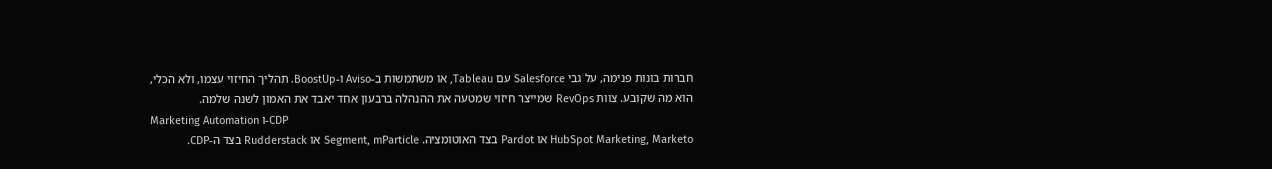חברות בונות פנימה, על גבי Salesforce עם Tableau, או משתמשות ב-Aviso ו-BoostUp. תהליך החיזוי עצמו, ולא הכלי, הוא מה שקובע. צוות RevOps שמייצר חיזוי שמטעה את ההנהלה ברבעון אחד יאבד את האמון לשנה שלמה.
Marketing Automation ו-CDP
HubSpot Marketing, Marketo או Pardot בצד האוטומציה. Segment, mParticle או Rudderstack בצד ה-CDP.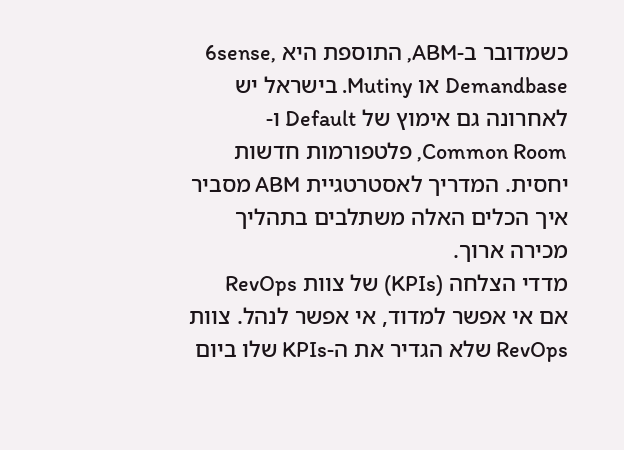כשמדובר ב-ABM, התוספת היא 6sense, Demandbase או Mutiny. בישראל יש לאחרונה גם אימוץ של Default ו-Common Room, פלטפורמות חדשות יחסית. המדריך לאסטרטגיית ABM מסביר איך הכלים האלה משתלבים בתהליך מכירה ארוך.
מדדי הצלחה (KPIs) של צוות RevOps
אם אי אפשר למדוד, אי אפשר לנהל. צוות RevOps שלא הגדיר את ה-KPIs שלו ביום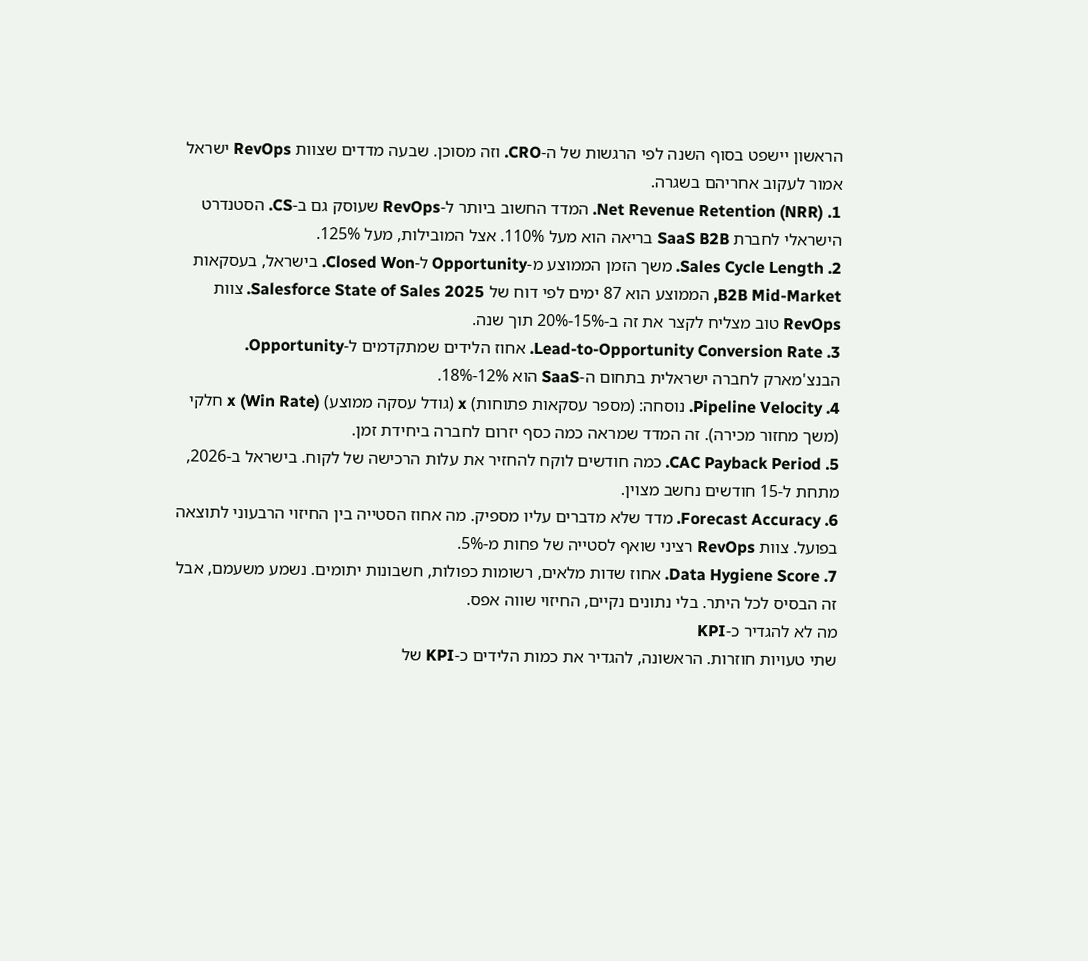הראשון יישפט בסוף השנה לפי הרגשות של ה-CRO. וזה מסוכן. שבעה מדדים שצוות RevOps ישראל אמור לעקוב אחריהם בשגרה.
1. Net Revenue Retention (NRR). המדד החשוב ביותר ל-RevOps שעוסק גם ב-CS. הסטנדרט הישראלי לחברת SaaS B2B בריאה הוא מעל 110%. אצל המובילות, מעל 125%.
2. Sales Cycle Length. משך הזמן הממוצע מ-Opportunity ל-Closed Won. בישראל, בעסקאות B2B Mid-Market, הממוצע הוא 87 ימים לפי דוח של Salesforce State of Sales 2025. צוות RevOps טוב מצליח לקצר את זה ב-15%-20% תוך שנה.
3. Lead-to-Opportunity Conversion Rate. אחוז הלידים שמתקדמים ל-Opportunity. הבנצ'מארק לחברה ישראלית בתחום ה-SaaS הוא 12%-18%.
4. Pipeline Velocity. נוסחה: (מספר עסקאות פתוחות) x (גודל עסקה ממוצע) x (Win Rate) חלקי (משך מחזור מכירה). זה המדד שמראה כמה כסף יזרום לחברה ביחידת זמן.
5. CAC Payback Period. כמה חודשים לוקח להחזיר את עלות הרכישה של לקוח. בישראל ב-2026, מתחת ל-15 חודשים נחשב מצוין.
6. Forecast Accuracy. מדד שלא מדברים עליו מספיק. מה אחוז הסטייה בין החיזוי הרבעוני לתוצאה בפועל. צוות RevOps רציני שואף לסטייה של פחות מ-5%.
7. Data Hygiene Score. אחוז שדות מלאים, רשומות כפולות, חשבונות יתומים. נשמע משעמם, אבל זה הבסיס לכל היתר. בלי נתונים נקיים, החיזוי שווה אפס.
מה לא להגדיר כ-KPI
שתי טעויות חוזרות. הראשונה, להגדיר את כמות הלידים כ-KPI של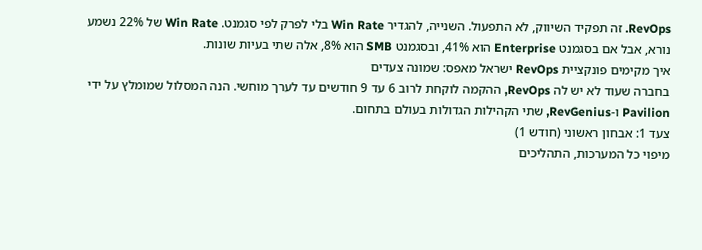RevOps. זה תפקיד השיווק, לא התפעול. השנייה, להגדיר Win Rate בלי לפרק לפי סגמנט. Win Rate של 22% נשמע נורא, אבל אם בסגמנט Enterprise הוא 41%, ובסגמנט SMB הוא 8%, אלה שתי בעיות שונות.
איך מקימים פונקציית RevOps ישראל מאפס: שמונה צעדים
בחברה שעוד לא יש לה RevOps, ההקמה לוקחת לרוב 6 עד 9 חודשים עד לערך מוחשי. הנה המסלול שמומלץ על ידי Pavilion ו-RevGenius, שתי הקהילות הגדולות בעולם בתחום.
צעד 1: אבחון ראשוני (חודש 1)
מיפוי כל המערכות, התהליכים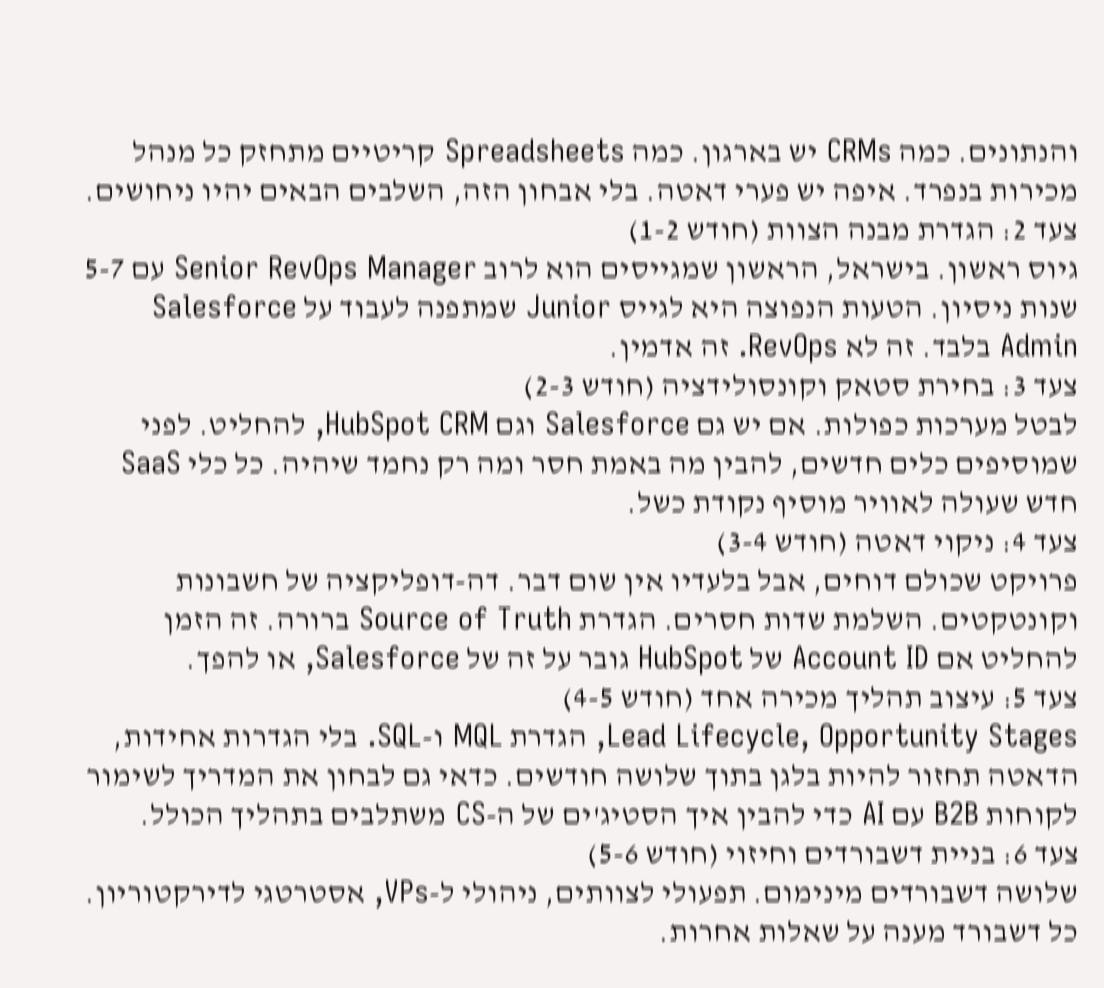והנתונים. כמה CRMs יש בארגון. כמה Spreadsheets קריטיים מתחזק כל מנהל מכירות בנפרד. איפה יש פערי דאטה. בלי אבחון הזה, השלבים הבאים יהיו ניחושים.
צעד 2: הגדרת מבנה הצוות (חודש 1-2)
גיוס ראשון. בישראל, הראשון שמגייסים הוא לרוב Senior RevOps Manager עם 5-7 שנות ניסיון. הטעות הנפוצה היא לגייס Junior שמתפנה לעבוד על Salesforce Admin בלבד. זה לא RevOps. זה אדמין.
צעד 3: בחירת סטאק וקונסולידציה (חודש 2-3)
לבטל מערכות כפולות. אם יש גם Salesforce וגם HubSpot CRM, להחליט. לפני שמוסיפים כלים חדשים, להבין מה באמת חסר ומה רק נחמד שיהיה. כל כלי SaaS חדש שעולה לאוויר מוסיף נקודת כשל.
צעד 4: ניקוי דאטה (חודש 3-4)
פרויקט שכולם דוחים, אבל בלעדיו אין שום דבר. דה-דופליקציה של חשבונות וקונטקטים. השלמת שדות חסרים. הגדרת Source of Truth ברורה. זה הזמן להחליט אם Account ID של HubSpot גובר על זה של Salesforce, או להפך.
צעד 5: עיצוב תהליך מכירה אחד (חודש 4-5)
Lead Lifecycle, Opportunity Stages, הגדרת MQL ו-SQL. בלי הגדרות אחידות, הדאטה תחזור להיות בלגן בתוך שלושה חודשים. כדאי גם לבחון את המדריך לשימור לקוחות B2B עם AI כדי להבין איך הסטיג'ים של ה-CS משתלבים בתהליך הכולל.
צעד 6: בניית דשבורדים וחיזוי (חודש 5-6)
שלושה דשבורדים מינימום. תפעולי לצוותים, ניהולי ל-VPs, אסטרטגי לדירקטוריון. כל דשבורד מענה על שאלות אחרות.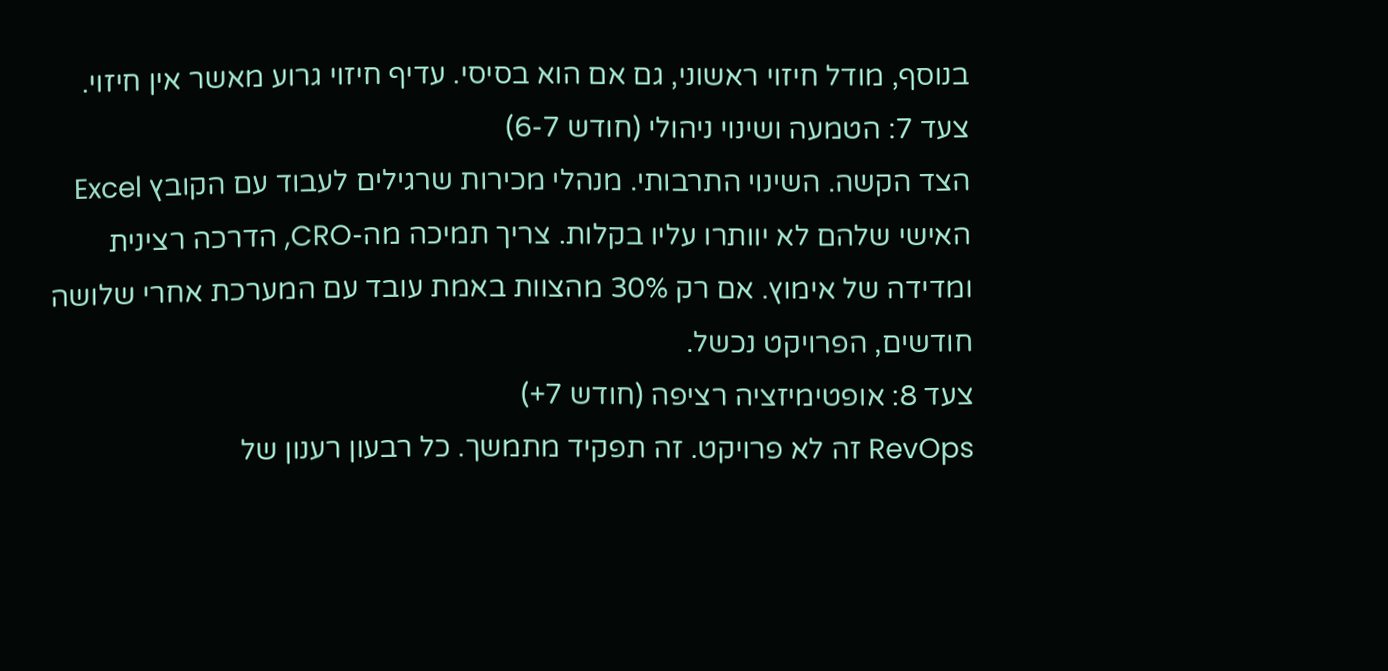בנוסף, מודל חיזוי ראשוני, גם אם הוא בסיסי. עדיף חיזוי גרוע מאשר אין חיזוי.
צעד 7: הטמעה ושינוי ניהולי (חודש 6-7)
הצד הקשה. השינוי התרבותי. מנהלי מכירות שרגילים לעבוד עם הקובץ Excel האישי שלהם לא יוותרו עליו בקלות. צריך תמיכה מה-CRO, הדרכה רצינית ומדידה של אימוץ. אם רק 30% מהצוות באמת עובד עם המערכת אחרי שלושה חודשים, הפרויקט נכשל.
צעד 8: אופטימיזציה רציפה (חודש 7+)
RevOps זה לא פרויקט. זה תפקיד מתמשך. כל רבעון רענון של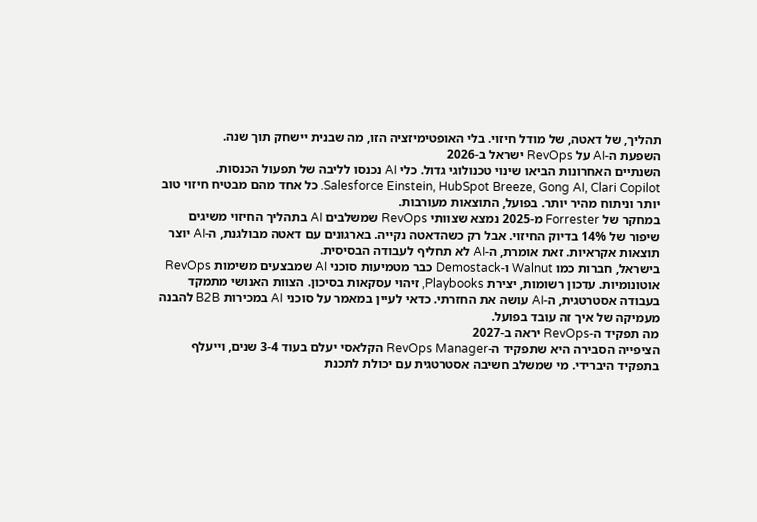תהליך, של דאטה, של מודל חיזוי. בלי האופטימיזציה הזו, מה שבנית יישחק תוך שנה.
השפעת ה-AI על RevOps ישראל ב-2026
השנתיים האחרונות הביאו שינוי טכנולוגי גדול. כלי AI נכנסו לליבה של תפעול הכנסות. Salesforce Einstein, HubSpot Breeze, Gong AI, Clari Copilot. כל אחד מהם מבטיח חיזוי טוב יותר וניתוח מהיר יותר. בפועל, התוצאות מעורבות.
במחקר של Forrester מ-2025 נמצא שצוותי RevOps שמשלבים AI בתהליך החיזוי משיגים שיפור של 14% בדיוק החיזוי. אבל רק כשהדאטה נקייה. בארגונים עם דאטה מבולגנת, ה-AI יוצר תוצאות אקראיות. זאת אומרת, ה-AI לא תחליף לעבודה הבסיסית.
בישראל, חברות כמו Walnut ו-Demostack כבר מטמיעות סוכני AI שמבצעים משימות RevOps אוטונומיות. עדכון רשומות, יצירת Playbooks, זיהוי עסקאות בסיכון. הצוות האנושי מתמקד בעבודה אסטרטגית, ה-AI עושה את החזרתי. כדאי לעיין במאמר על סוכני AI במכירות B2B להבנה מעמיקה של איך זה עובד בפועל.
מה תפקיד ה-RevOps יראה ב-2027
הציפייה הסבירה היא שתפקיד ה-RevOps Manager הקלאסי יעלם בעוד 3-4 שנים, וייעלף בתפקיד היברידי. מי שמשלב חשיבה אסטרטגית עם יכולת לתכנת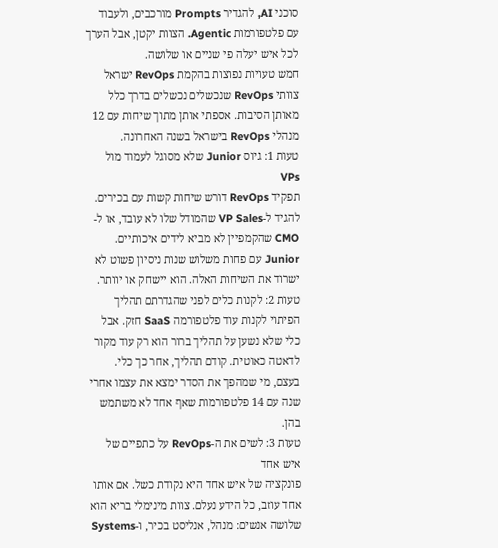סוכני AI, להגדיר Prompts מורכבים, ולעבוד עם פלטפורמות Agentic. הצוות יקטן, אבל הערך לכל איש יעלה פי שניים או שלושה.
חמש טעויות נפוצות בהקמת RevOps ישראל
צוותי RevOps שנכשלים נכשלים בדרך כלל מאותן הסיבות. אספתי אותן מתוך שיחות עם 12 מנהלי RevOps בישראל בשנה האחרונה.
טעות 1: גיוס Junior שלא מסוגל לעמוד מול VPs
תפקיד RevOps דורש שיחות קשות עם בכירים. להגיד ל-VP Sales שהמודל שלו לא עובד, או ל-CMO שהקמפיין לא מביא לידים איכותיים. Junior עם פחות משלוש שנות ניסיון פשוט לא ישרוד את השיחות האלה. הוא יישחק או יוותר.
טעות 2: לקנות כלים לפני שהגדרתם תהליך
הפיתוי לקנות עוד פלטפורמה SaaS חזק. אבל כלי שלא נשען על תהליך ברור הוא רק עוד מקור לדאטה כאוטית. קודם תהליך, אחר כך כלי. בעצם, מי שמהפך את הסדר ימצא את עצמו אחרי שנה עם 14 פלטפורמות שאף אחד לא משתמש בהן.
טעות 3: לשים את ה-RevOps על כתפיים של איש אחד
פונקציה של איש אחד היא נקודת כשל. אם אותו אחד עוזב, כל הידע נעלם. צוות מינימלי בריא הוא שלושה אנשים: מנהל, אנליסט בכיר, ו-Systems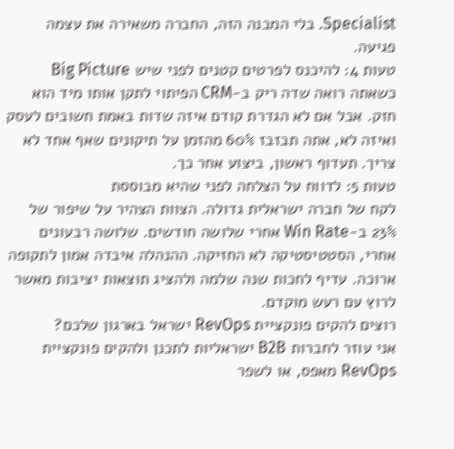Specialist. בלי המבנה הזה, החברה משאירה את עצמה פגיעה.
טעות 4: להיכנס לפרטים קטנים לפני שיש Big Picture
כשאתה רואה שדה ריק ב-CRM הפיתוי לתקן אותו מיד הוא חזק. אבל אם לא הגדרת קודם איזה שדות באמת חשובים לעסק ואיזה לא, אתה תבזבז 60% מהזמן על תיקונים שאף אחד לא צריך. תעדוף ראשון, ביצוע אחר כך.
טעות 5: לדווח על הצלחה לפני שהיא מבוססת
לקח של חברה ישראלית גדולה. הצוות הצהיר על שיפור של 23% ב-Win Rate אחרי שלושה חודשים. שלושה רבעונים אחרי, הסטטיסטיקה לא החזיקה. ההנהלה איבדה אמון לתקופה ארוכה. עדיף לחכות שנה שלמה ולהציג תוצאות יציבות מאשר לרוץ עם רעש מוקדם.
רוצים להקים פונקציית RevOps ישראל בארגון שלכם?
אני עוזר לחברות B2B ישראליות לתכנן ולהקים פונקציית RevOps מאפס, או לשפר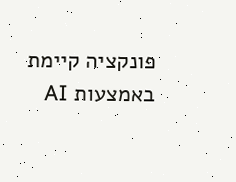פונקציה קיימת באמצעות AI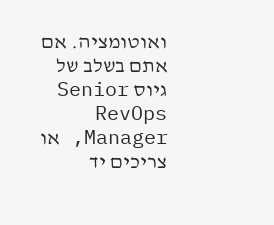ואוטומציה. אם אתם בשלב של גיוס Senior RevOps Manager, או צריכים יד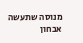מנוסה שתעשה אבחון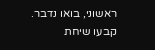ראשוני, בואו נדבר.
קבעו שיחת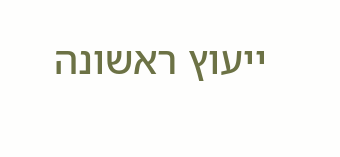ייעוץ ראשונה